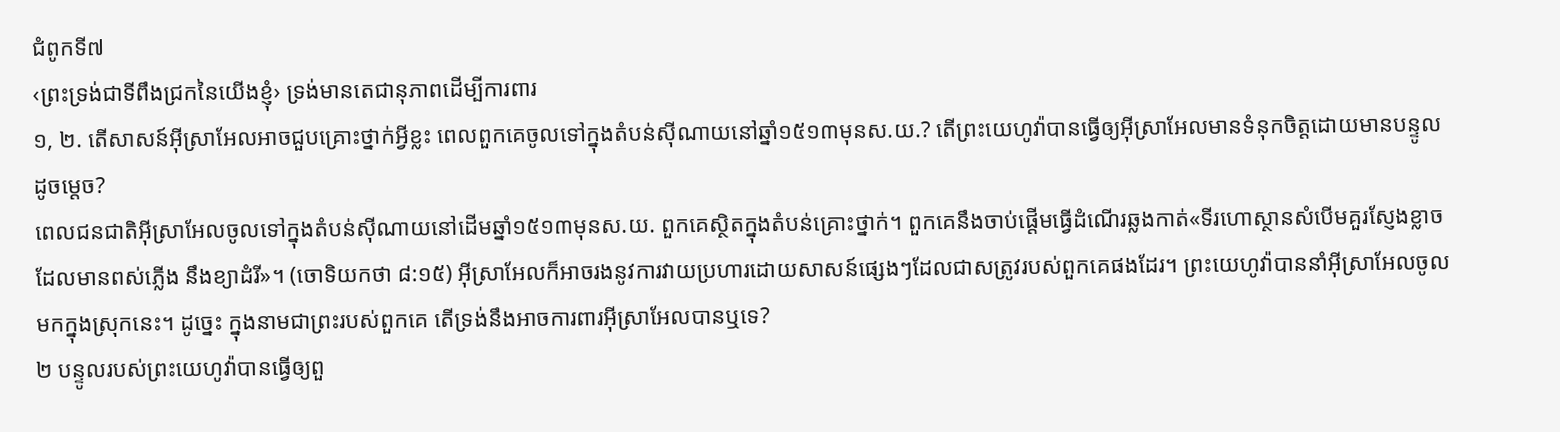ជំពូកទី៧
‹ព្រះទ្រង់ជាទីពឹងជ្រកនៃយើងខ្ញុំ› ទ្រង់មានតេជានុភាពដើម្បីការពារ
១, ២. តើសាសន៍អ៊ីស្រាអែលអាចជួបគ្រោះថ្នាក់អ្វីខ្លះ ពេលពួកគេចូលទៅក្នុងតំបន់ស៊ីណាយនៅឆ្នាំ១៥១៣មុនស.យ.? តើព្រះយេហូវ៉ាបានធ្វើឲ្យអ៊ីស្រាអែលមានទំនុកចិត្ដដោយមានបន្ទូលដូចម្ដេច?
ពេលជនជាតិអ៊ីស្រាអែលចូលទៅក្នុងតំបន់ស៊ីណាយនៅដើមឆ្នាំ១៥១៣មុនស.យ. ពួកគេស្ថិតក្នុងតំបន់គ្រោះថ្នាក់។ ពួកគេនឹងចាប់ផ្ដើមធ្វើដំណើរឆ្លងកាត់«ទីរហោស្ថានសំបើមគួរស្ញែងខ្លាច ដែលមានពស់ភ្លើង នឹងខ្យាដំរី»។ (ចោទិយកថា ៨:១៥) អ៊ីស្រាអែលក៏អាចរងនូវការវាយប្រហារដោយសាសន៍ផ្សេងៗដែលជាសត្រូវរបស់ពួកគេផងដែរ។ ព្រះយេហូវ៉ាបាននាំអ៊ីស្រាអែលចូលមកក្នុងស្រុកនេះ។ ដូច្នេះ ក្នុងនាមជាព្រះរបស់ពួកគេ តើទ្រង់នឹងអាចការពារអ៊ីស្រាអែលបានឬទេ?
២ បន្ទូលរបស់ព្រះយេហូវ៉ាបានធ្វើឲ្យពួ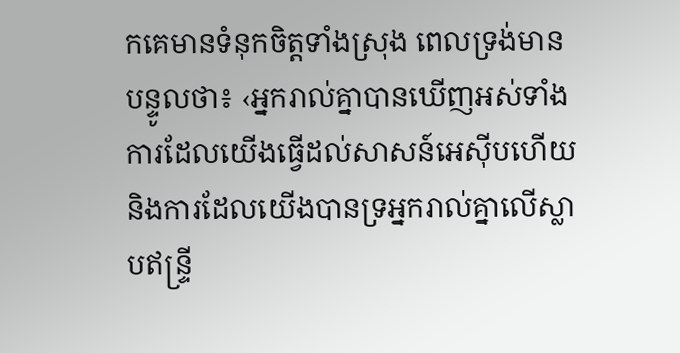កគេមានទំនុកចិត្ដទាំងស្រុង ពេលទ្រង់មានបន្ទូលថា៖ ‹អ្នករាល់គ្នាបានឃើញអស់ទាំងការដែលយើងធ្វើដល់សាសន៍អេស៊ីបហើយ និងការដែលយើងបានទ្រអ្នករាល់គ្នាលើស្លាបឥន្ទ្រី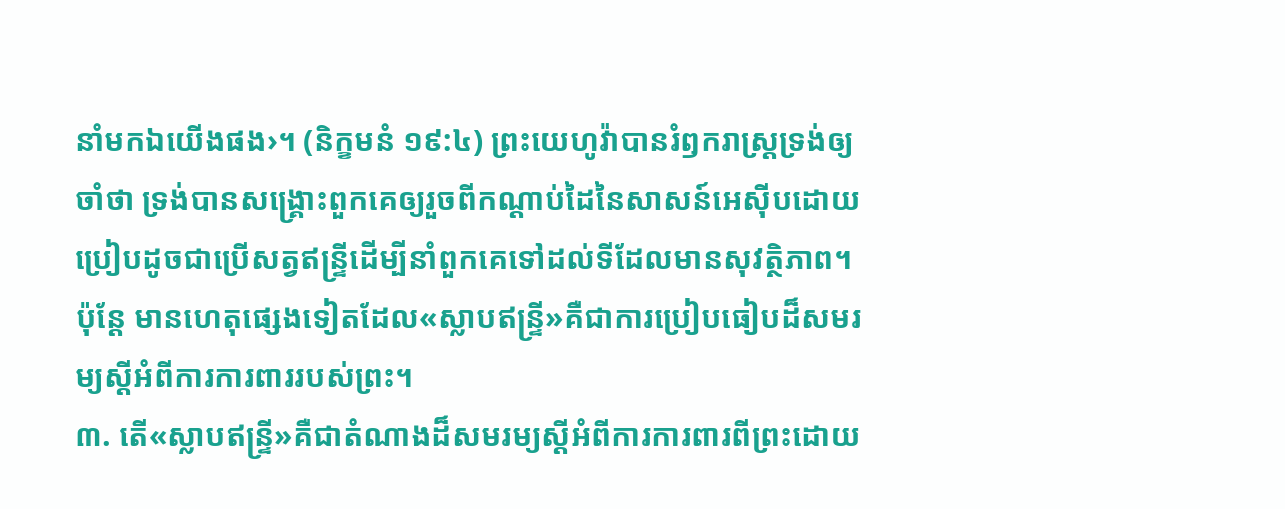នាំមកឯយើងផង›។ (និក្ខមនំ ១៩:៤) ព្រះយេហូវ៉ាបានរំឭករាស្ដ្រទ្រង់ឲ្យចាំថា ទ្រង់បានសង្គ្រោះពួកគេឲ្យរួចពីកណ្ដាប់ដៃនៃសាសន៍អេស៊ីបដោយប្រៀបដូចជាប្រើសត្វឥន្ទ្រីដើម្បីនាំពួកគេទៅដល់ទីដែលមានសុវត្ថិភាព។ ប៉ុន្ដែ មានហេតុផ្សេងទៀតដែល«ស្លាបឥន្ទ្រី»គឺជាការប្រៀបធៀបដ៏សមរម្យស្ដីអំពីការការពាររបស់ព្រះ។
៣. តើ«ស្លាបឥន្ទ្រី»គឺជាតំណាងដ៏សមរម្យស្ដីអំពីការការពារពីព្រះដោយ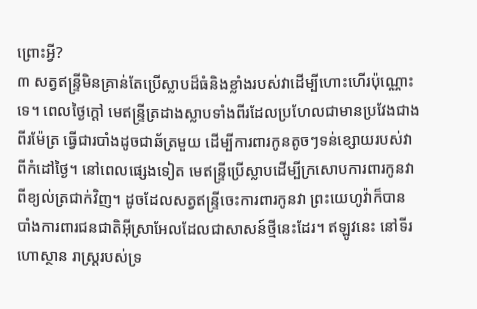ព្រោះអ្វី?
៣ សត្វឥន្ទ្រីមិនគ្រាន់តែប្រើស្លាបដ៏ធំនិងខ្លាំងរបស់វាដើម្បីហោះហើរប៉ុណ្ណោះទេ។ ពេលថ្ងៃក្ដៅ មេឥន្ទ្រីត្រដាងស្លាបទាំងពីរដែលប្រហែលជាមានប្រវែងជាងពីរម៉ែត្រ ធ្វើជារបាំងដូចជាឆ័ត្រមួយ ដើម្បីការពារកូនតូចៗទន់ខ្សោយរបស់វាពីកំដៅថ្ងៃ។ នៅពេលផ្សេងទៀត មេឥន្ទ្រីប្រើស្លាបដើម្បីក្រសោបការពារកូនវាពីខ្យល់ត្រជាក់វិញ។ ដូចដែលសត្វឥន្ទ្រីចេះការពារកូនវា ព្រះយេហូវ៉ាក៏បានបាំងការពារជនជាតិអ៊ីស្រាអែលដែលជាសាសន៍ថ្មីនេះដែរ។ ឥឡូវនេះ នៅទីរហោស្ថាន រាស្ដ្ររបស់ទ្រ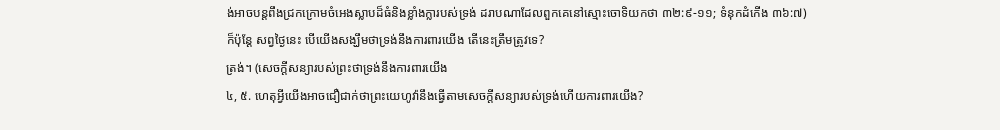ង់អាចបន្ដពឹងជ្រកក្រោមចំអេងស្លាបដ៏ធំនិងខ្លាំងក្លារបស់ទ្រង់ ដរាបណាដែលពួកគេនៅស្មោះចោទិយកថា ៣២:៩-១១; ទំនុកដំកើង ៣៦:៧) ក៏ប៉ុន្ដែ សព្វថ្ងៃនេះ បើយើងសង្ឃឹមថាទ្រង់នឹងការពារយើង តើនេះត្រឹមត្រូវទេ?
ត្រង់។ (សេចក្ដីសន្យារបស់ព្រះថាទ្រង់នឹងការពារយើង
៤, ៥. ហេតុអ្វីយើងអាចជឿជាក់ថាព្រះយេហូវ៉ានឹងធ្វើតាមសេចក្ដីសន្យារបស់ទ្រង់ហើយការពារយើង?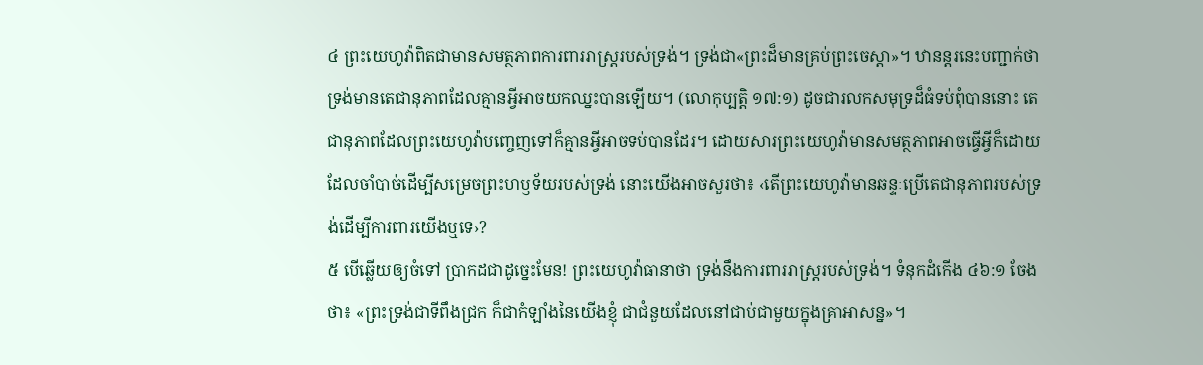៤ ព្រះយេហូវ៉ាពិតជាមានសមត្ថភាពការពាររាស្ដ្ររបស់ទ្រង់។ ទ្រង់ជា«ព្រះដ៏មានគ្រប់ព្រះចេស្តា»។ ឋានន្ដរនេះបញ្ជាក់ថា ទ្រង់មានតេជានុភាពដែលគ្មានអ្វីអាចយកឈ្នះបានឡើយ។ (លោកុប្បត្ដិ ១៧:១) ដូចជារលកសមុទ្រដ៏ធំទប់ពុំបាននោះ តេជានុភាពដែលព្រះយេហូវ៉ាបញ្ចេញទៅក៏គ្មានអ្វីអាចទប់បានដែរ។ ដោយសារព្រះយេហូវ៉ាមានសមត្ថភាពអាចធ្វើអ្វីក៏ដោយដែលចាំបាច់ដើម្បីសម្រេចព្រះហឫទ័យរបស់ទ្រង់ នោះយើងអាចសួរថា៖ ‹តើព្រះយេហូវ៉ាមានឆន្ទៈប្រើតេជានុភាពរបស់ទ្រង់ដើម្បីការពារយើងឬទេ›?
៥ បើឆ្លើយឲ្យចំទៅ ប្រាកដជាដូច្នេះមែន! ព្រះយេហូវ៉ាធានាថា ទ្រង់នឹងការពាររាស្ដ្ររបស់ទ្រង់។ ទំនុកដំកើង ៤៦:១ ចែងថា៖ «ព្រះទ្រង់ជាទីពឹងជ្រក ក៏ជាកំឡាំងនៃយើងខ្ញុំ ជាជំនួយដែលនៅជាប់ជាមួយក្នុងគ្រាអាសន្ន»។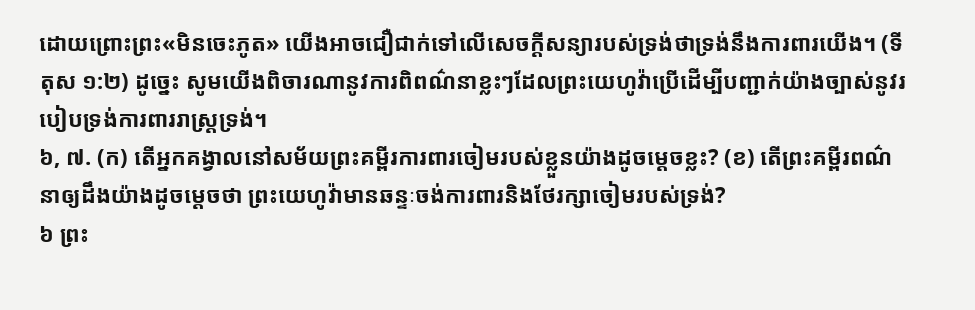ដោយព្រោះព្រះ«មិនចេះភូត» យើងអាចជឿជាក់ទៅលើសេចក្ដីសន្យារបស់ទ្រង់ថាទ្រង់នឹងការពារយើង។ (ទីតុស ១:២) ដូច្នេះ សូមយើងពិចារណានូវការពិពណ៌នាខ្លះៗដែលព្រះយេហូវ៉ាប្រើដើម្បីបញ្ជាក់យ៉ាងច្បាស់នូវរបៀបទ្រង់ការពាររាស្ដ្រទ្រង់។
៦, ៧. (ក) តើអ្នកគង្វាលនៅសម័យព្រះគម្ពីរការពារចៀមរបស់ខ្លួនយ៉ាងដូចម្ដេចខ្លះ? (ខ) តើព្រះគម្ពីរពណ៌នាឲ្យដឹងយ៉ាងដូចម្ដេចថា ព្រះយេហូវ៉ាមានឆន្ទៈចង់ការពារនិងថែរក្សាចៀមរបស់ទ្រង់?
៦ ព្រះ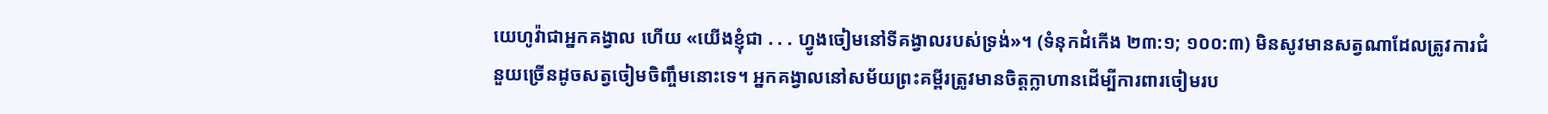យេហូវ៉ាជាអ្នកគង្វាល ហើយ «យើងខ្ញុំជា . . . ហ្វូងចៀមនៅទីគង្វាលរបស់ទ្រង់»។ (ទំនុកដំកើង ២៣:១; ១០០:៣) មិនសូវមានសត្វណាដែលត្រូវការជំនួយច្រើនដូចសត្វចៀមចិញ្ចឹមនោះទេ។ អ្នកគង្វាលនៅសម័យព្រះគម្ពីរត្រូវមានចិត្ដក្លាហានដើម្បីការពារចៀមរប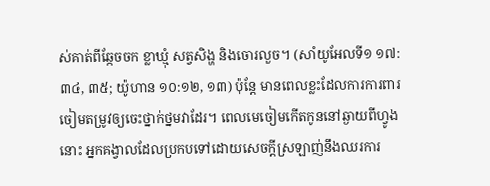ស់គាត់ពីឆ្កែចចក ខ្លាឃ្មុំ សត្វសិង្ហ និងចោរលួច។ (សាំយូអែលទី១ ១៧:៣៤, ៣៥; យ៉ូហាន ១០:១២, ១៣) ប៉ុន្ដែ មានពេលខ្លះដែលការការពារចៀមតម្រូវឲ្យចេះថ្នាក់ថ្នមវាដែរ។ ពេលមេចៀមកើតកូននៅឆ្ងាយពីហ្វូងនោះ អ្នកគង្វាលដែលប្រកបទៅដោយសេចក្ដីស្រឡាញ់នឹងឈរការ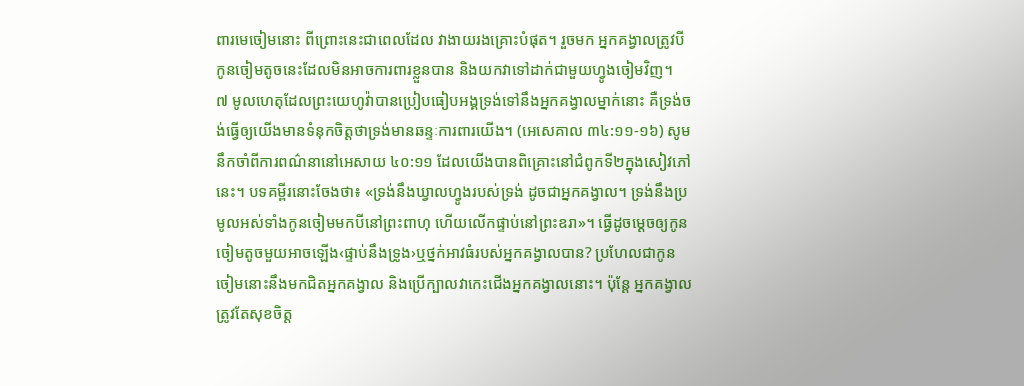ពារមេចៀមនោះ ពីព្រោះនេះជាពេលដែល វាងាយរងគ្រោះបំផុត។ រួចមក អ្នកគង្វាលត្រូវបីកូនចៀមតូចនេះដែលមិនអាចការពារខ្លួនបាន និងយកវាទៅដាក់ជាមួយហ្វូងចៀមវិញ។
៧ មូលហេតុដែលព្រះយេហូវ៉ាបានប្រៀបធៀបអង្គទ្រង់ទៅនឹងអ្នកគង្វាលម្នាក់នោះ គឺទ្រង់ចង់ធ្វើឲ្យយើងមានទំនុកចិត្ដថាទ្រង់មានឆន្ទៈការពារយើង។ (អេសេគាល ៣៤:១១-១៦) សូមនឹកចាំពីការពណ៌នានៅអេសាយ ៤០:១១ ដែលយើងបានពិគ្រោះនៅជំពូកទី២ក្នុងសៀវភៅនេះ។ បទគម្ពីរនោះចែងថា៖ «ទ្រង់នឹងឃ្វាលហ្វូងរបស់ទ្រង់ ដូចជាអ្នកគង្វាល។ ទ្រង់នឹងប្រមូលអស់ទាំងកូនចៀមមកបីនៅព្រះពាហុ ហើយលើកផ្ទាប់នៅព្រះឧរា»។ ធ្វើដូចម្ដេចឲ្យកូនចៀមតូចមួយអាចឡើង‹ផ្ទាប់នឹងទ្រូង›ឬថ្នក់អាវធំរបស់អ្នកគង្វាលបាន? ប្រហែលជាកូនចៀមនោះនឹងមកជិតអ្នកគង្វាល និងប្រើក្បាលវាកេះជើងអ្នកគង្វាលនោះ។ ប៉ុន្ដែ អ្នកគង្វាលត្រូវតែសុខចិត្ដ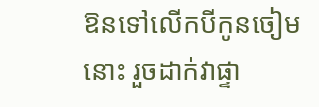ឱនទៅលើកបីកូនចៀមនោះ រួចដាក់វាផ្ទា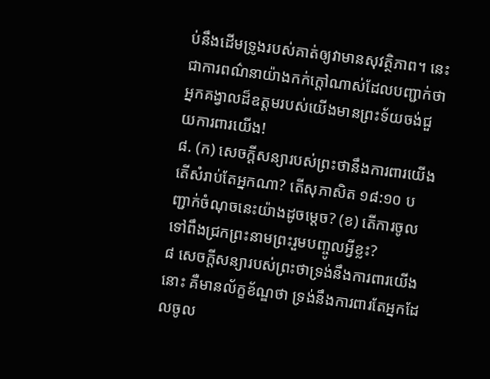ប់នឹងដើមទ្រូងរបស់គាត់ឲ្យវាមានសុវត្ថិភាព។ នេះជាការពណ៌នាយ៉ាងកក់ក្ដៅណាស់ដែលបញ្ជាក់ថា អ្នកគង្វាលដ៏ឧត្ដមរបស់យើងមានព្រះទ័យចង់ជួយការពារយើង!
៨. (ក) សេចក្ដីសន្យារបស់ព្រះថានឹងការពារយើង តើសំរាប់តែអ្នកណា? តើសុភាសិត ១៨:១០ បញ្ជាក់ចំណុចនេះយ៉ាងដូចម្ដេច? (ខ) តើការចូលទៅពឹងជ្រកព្រះនាមព្រះរួមបញ្ចូលអ្វីខ្លះ?
៨ សេចក្ដីសន្យារបស់ព្រះថាទ្រង់នឹងការពារយើងនោះ គឺមានល័ក្ខខ័ណ្ឌថា ទ្រង់នឹងការពារតែអ្នកដែលចូល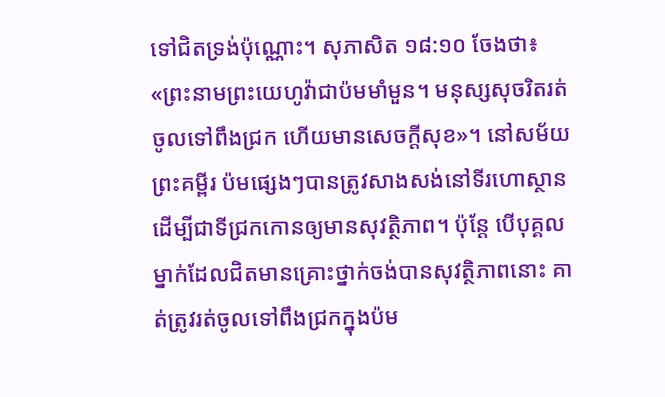ទៅជិតទ្រង់ប៉ុណ្ណោះ។ សុភាសិត ១៨:១០ ចែងថា៖ «ព្រះនាមព្រះយេហូវ៉ាជាប៉មមាំមួន។ មនុស្សសុចរិតរត់ចូលទៅពឹងជ្រក ហើយមានសេចក្ដីសុខ»។ នៅសម័យព្រះគម្ពីរ ប៉មផ្សេងៗបានត្រូវសាងសង់នៅទីរហោស្ថានដើម្បីជាទីជ្រកកោនឲ្យមានសុវត្ថិភាព។ ប៉ុន្ដែ បើបុគ្គលម្នាក់ដែលជិតមានគ្រោះថ្នាក់ចង់បានសុវត្ថិភាពនោះ គាត់ត្រូវរត់ចូលទៅពឹងជ្រកក្នុងប៉ម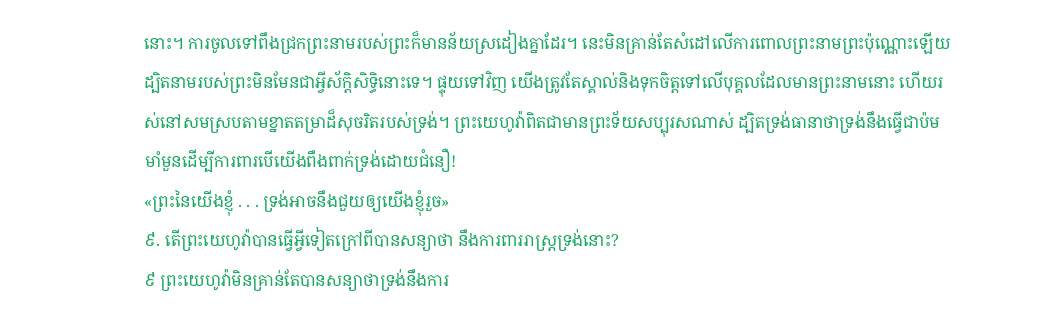នោះ។ ការចូលទៅពឹងជ្រកព្រះនាមរបស់ព្រះក៏មានន័យស្រដៀងគ្នាដែរ។ នេះមិនគ្រាន់តែសំដៅលើការពោលព្រះនាមព្រះប៉ុណ្ណោះឡើយ ដ្បិតនាមរបស់ព្រះមិនមែនជាអ្វីស័ក្ដិសិទ្ធិនោះទេ។ ផ្ទុយទៅវិញ យើងត្រូវតែស្គាល់និងទុកចិត្ដទៅលើបុគ្គលដែលមានព្រះនាមនោះ ហើយរស់នៅសមស្របតាមខ្នាតតម្រាដ៏សុចរិតរបស់ទ្រង់។ ព្រះយេហូវ៉ាពិតជាមានព្រះទ័យសប្បុរសណាស់ ដ្បិតទ្រង់ធានាថាទ្រង់នឹងធ្វើជាប៉មមាំមួនដើម្បីការពារបើយើងពឹងពាក់ទ្រង់ដោយជំនឿ!
«ព្រះនៃយើងខ្ញុំ . . . ទ្រង់អាចនឹងជួយឲ្យយើងខ្ញុំរួច»
៩. តើព្រះយេហូវ៉ាបានធ្វើអ្វីទៀតក្រៅពីបានសន្យាថា នឹងការពាររាស្ដ្រទ្រង់នោះ?
៩ ព្រះយេហូវ៉ាមិនគ្រាន់តែបានសន្យាថាទ្រង់នឹងការ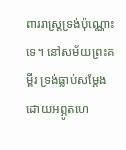ពាររាស្ដ្រទ្រង់ប៉ុណ្ណោះទេ។ នៅសម័យព្រះគម្ពីរ ទ្រង់ធ្លាប់សម្ដែងដោយអព្ភូតហេ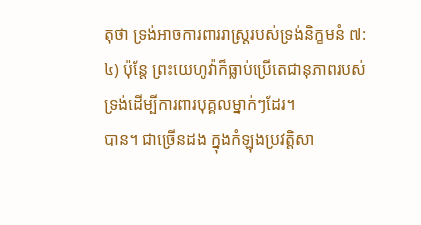តុថា ទ្រង់អាចការពាររាស្ដ្ររបស់ទ្រង់និក្ខមនំ ៧:៤) ប៉ុន្ដែ ព្រះយេហូវ៉ាក៏ធ្លាប់ប្រើតេជានុភាពរបស់ទ្រង់ដើម្បីការពារបុគ្គលម្នាក់ៗដែរ។
បាន។ ជាច្រើនដង ក្នុងកំឡុងប្រវត្ដិសា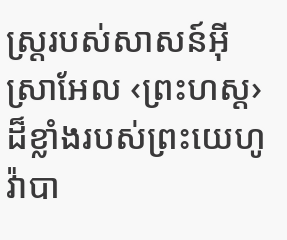ស្ដ្ររបស់សាសន៍អ៊ីស្រាអែល ‹ព្រះហស្ដ›ដ៏ខ្លាំងរបស់ព្រះយេហូវ៉ាបា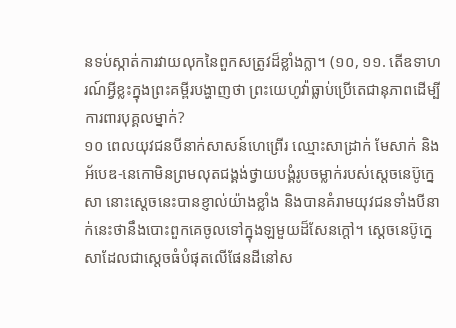នទប់ស្កាត់ការវាយលុកនៃពួកសត្រូវដ៏ខ្លាំងក្លា។ (១០, ១១. តើឧទាហរណ៍អ្វីខ្លះក្នុងព្រះគម្ពីរបង្ហាញថា ព្រះយេហូវ៉ាធ្លាប់ប្រើតេជានុភាពដើម្បីការពារបុគ្គលម្នាក់?
១០ ពេលយុវជនបីនាក់សាសន៍ហេព្រើរ ឈ្មោះសាដ្រាក់ មែសាក់ និងអ័បេឌ-នេកោមិនព្រមលុតជង្គង់ថ្វាយបង្គំរូបចម្លាក់របស់ស្ដេចនេប៊ូក្នេសា នោះស្ដេចនេះបានខ្ញាល់យ៉ាងខ្លាំង និងបានគំរាមយុវជនទាំងបីនាក់នេះថានឹងបោះពួកគេចូលទៅក្នុងឡមួយដ៏សែនក្ដៅ។ ស្ដេចនេប៊ូក្នេសាដែលជាស្ដេចធំបំផុតលើផែនដីនៅស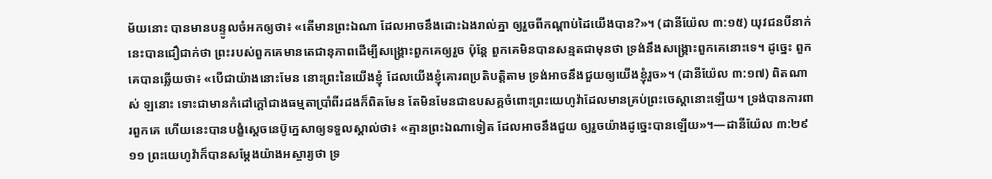ម័យនោះ បានមានបន្ទូលចំអកឲ្យថា៖ «តើមានព្រះឯណា ដែលអាចនឹងដោះឯងរាល់គ្នា ឲ្យរួចពីកណ្ដាប់ដៃយើងបាន?»។ (ដានីយ៉ែល ៣:១៥) យុវជនបីនាក់នេះបានជឿជាក់ថា ព្រះរបស់ពួកគេមានតេជានុភាពដើម្បីសង្គ្រោះពួកគេឲ្យរួច ប៉ុន្ដែ ពួកគេមិនបានសន្មតជាមុនថា ទ្រង់នឹងសង្គ្រោះពួកគេនោះទេ។ ដូច្នេះ ពួកគេបានឆ្លើយថា៖ «បើជាយ៉ាងនោះមែន នោះព្រះនៃយើងខ្ញុំ ដែលយើងខ្ញុំគោរពប្រតិបត្ដិតាម ទ្រង់អាចនឹងជួយឲ្យយើងខ្ញុំរួច»។ (ដានីយ៉ែល ៣:១៧) ពិតណាស់ ឡនោះ ទោះជាមានកំដៅក្ដៅជាងធម្មតាប្រាំពីរដងក៏ពិតមែន តែមិនមែនជាឧបសគ្គចំពោះព្រះយេហូវ៉ាដែលមានគ្រប់ព្រះចេស្តានោះឡើយ។ ទ្រង់បានការពារពួកគេ ហើយនេះបានបង្ខំស្ដេចនេប៊ូក្នេសាឲ្យទទួលស្គាល់ថា៖ «គ្មានព្រះឯណាទៀត ដែលអាចនឹងជួយ ឲ្យរួចយ៉ាងដូច្នេះបានឡើយ»។—ដានីយ៉ែល ៣:២៩
១១ ព្រះយេហូវ៉ាក៏បានសម្ដែងយ៉ាងអស្ចារ្យថា ទ្រ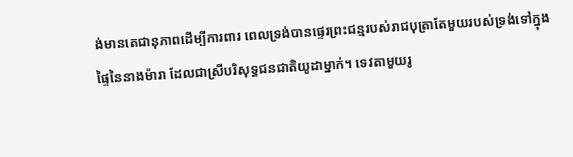ង់មានតេជានុភាពដើម្បីការពារ ពេលទ្រង់បានផ្ទេរព្រះជន្មរបស់រាជបុត្រាតែមួយរបស់ទ្រង់ទៅក្នុងផ្ទៃនៃនាងម៉ារា ដែលជាស្រីបរិសុទ្ធជនជាតិយូដាម្នាក់។ ទេវតាមួយរូ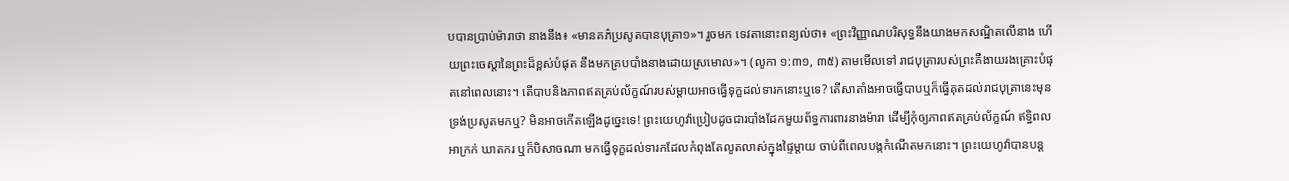បបានប្រាប់ម៉ារាថា នាងនឹង៖ «មានគភ៌ប្រសូតបានបុត្រា១»។ រួចមក ទេវតានោះពន្យល់ថា៖ «ព្រះវិញ្ញាណបរិសុទ្ធនឹងយាងមកសណ្ឋិតលើនាង ហើយព្រះចេស្តានៃព្រះដ៏ខ្ពស់បំផុត នឹងមកគ្របបាំងនាងដោយស្រមោល»។ (លូកា ១:៣១, ៣៥) តាមមើលទៅ រាជបុត្រារបស់ព្រះគឺងាយរងគ្រោះបំផុតនៅពេលនោះ។ តើបាបនិងភាពឥតគ្រប់ល័ក្ខណ៍របស់ម្ដាយអាចធ្វើទុក្ខដល់ទារកនោះឬទេ? តើសាតាំងអាចធ្វើបាបឬក៏ធ្វើគុតដល់រាជបុត្រានេះមុនទ្រង់ប្រសូតមកឬ? មិនអាចកើតឡើងដូច្នេះទេ! ព្រះយេហូវ៉ាប្រៀបដូចជារបាំងដែកមួយព័ទ្ធការពារនាងម៉ារា ដើម្បីកុំឲ្យភាពឥតគ្រប់ល័ក្ខណ៍ ឥទ្ធិពលអាក្រក់ ឃាតករ ឬក៏បិសាចណា មកធ្វើទុក្ខដល់ទារកដែលកំពុងតែលូតលាស់ក្នុងផ្ទៃម្ដាយ ចាប់ពីពេលបង្កកំណើតមកនោះ។ ព្រះយេហូវ៉ាបានបន្ដ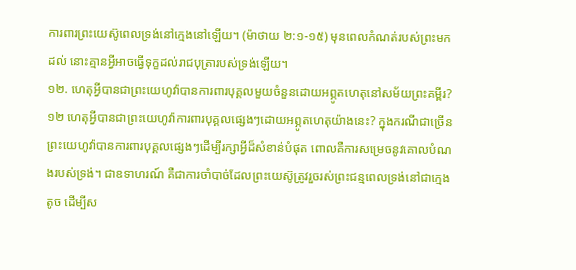ការពារព្រះយេស៊ូពេលទ្រង់នៅក្មេងនៅឡើយ។ (ម៉ាថាយ ២:១-១៥) មុនពេលកំណត់របស់ព្រះមកដល់ នោះគ្មានអ្វីអាចធ្វើទុក្ខដល់រាជបុត្រារបស់ទ្រង់ឡើយ។
១២. ហេតុអ្វីបានជាព្រះយេហូវ៉ាបានការពារបុគ្គលមួយចំនួនដោយអព្ភូតហេតុនៅសម័យព្រះគម្ពីរ?
១២ ហេតុអ្វីបានជាព្រះយេហូវ៉ាការពារបុគ្គលផ្សេងៗដោយអព្ភូតហេតុយ៉ាងនេះ? ក្នុងករណីជាច្រើន ព្រះយេហូវ៉ាបានការពារបុគ្គលផ្សេងៗដើម្បីរក្សាអ្វីដ៏សំខាន់បំផុត ពោលគឺការសម្រេចនូវគោលបំណងរបស់ទ្រង់។ ជាឧទាហរណ៍ គឺជាការចាំបាច់ដែលព្រះយេស៊ូត្រូវរួចរស់ព្រះជន្មពេលទ្រង់នៅជាក្មេងតូច ដើម្បីស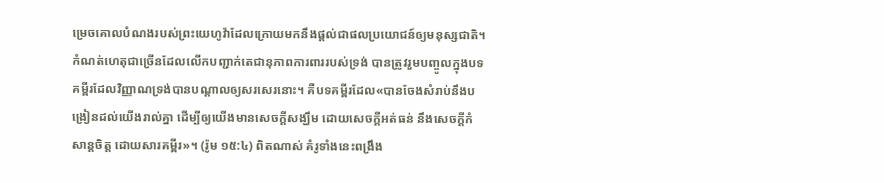ម្រេចគោលបំណងរបស់ព្រះយេហូវ៉ាដែលក្រោយមកនឹងផ្ដល់ជាផលប្រយោជន៍ឲ្យមនុស្សជាតិ។ កំណត់ហេតុជាច្រើនដែលលើកបញ្ជាក់តេជានុភាពការពាររបស់ទ្រង់ បានត្រូវរួមបញ្ចូលក្នុងបទគម្ពីរដែលវិញ្ញាណទ្រង់បានបណ្ដាលឲ្យសរសេរនោះ។ គឺបទគម្ពីរដែល«បានចែងសំរាប់នឹងបង្រៀនដល់យើងរាល់គ្នា ដើម្បីឲ្យយើងមានសេចក្ដីសង្ឃឹម ដោយសេចក្ដីអត់ធន់ នឹងសេចក្ដីកំសាន្ដចិត្ដ ដោយសារគម្ពីរ»។ (រ៉ូម ១៥:៤) ពិតណាស់ គំរូទាំងនេះពង្រឹង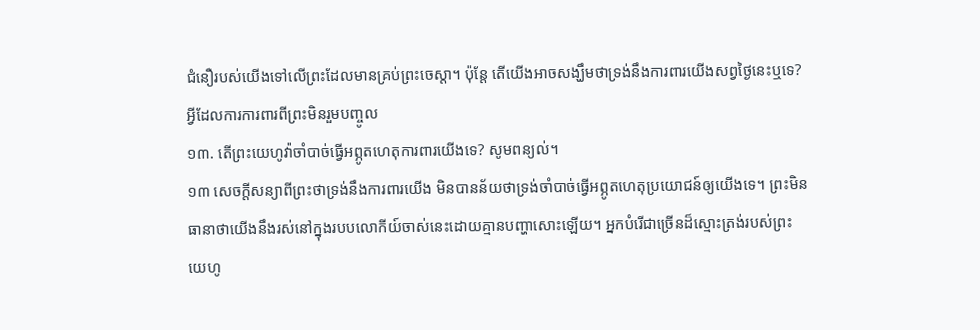ជំនឿរបស់យើងទៅលើព្រះដែលមានគ្រប់ព្រះចេស្តា។ ប៉ុន្ដែ តើយើងអាចសង្ឃឹមថាទ្រង់នឹងការពារយើងសព្វថ្ងៃនេះឬទេ?
អ្វីដែលការការពារពីព្រះមិនរួមបញ្ចូល
១៣. តើព្រះយេហូវ៉ាចាំបាច់ធ្វើអព្ភូតហេតុការពារយើងទេ? សូមពន្យល់។
១៣ សេចក្ដីសន្យាពីព្រះថាទ្រង់នឹងការពារយើង មិនបានន័យថាទ្រង់ចាំបាច់ធ្វើអព្ភូតហេតុប្រយោជន៍ឲ្យយើងទេ។ ព្រះមិនធានាថាយើងនឹងរស់នៅក្នុងរបបលោកីយ៍ចាស់នេះដោយគ្មានបញ្ហាសោះឡើយ។ អ្នកបំរើជាច្រើនដ៏ស្មោះត្រង់របស់ព្រះយេហូ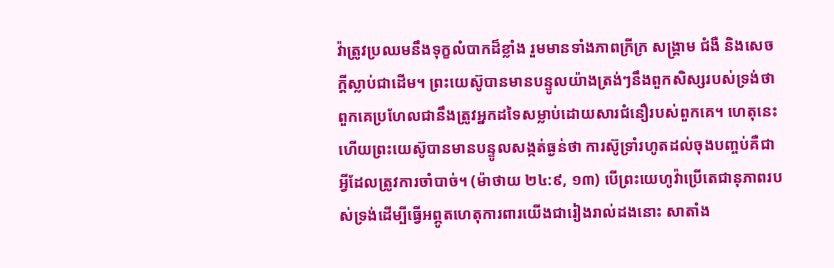វ៉ាត្រូវប្រឈមនឹងទុក្ខលំបាកដ៏ខ្លាំង រួមមានទាំងភាពក្រីក្រ សង្គ្រាម ជំងឺ និងសេចក្ដីស្លាប់ជាដើម។ ព្រះយេស៊ូបានមានបន្ទូលយ៉ាងត្រង់ៗនឹងពួកសិស្សរបស់ទ្រង់ថា ពួកគេប្រហែលជានឹងត្រូវអ្នកដទៃសម្លាប់ដោយសារជំនឿរបស់ពួកគេ។ ហេតុនេះហើយព្រះយេស៊ូបានមានបន្ទូលសង្កត់ធ្ងន់ថា ការស៊ូទ្រាំរហូតដល់ចុងបញ្ចប់គឺជាអ្វីដែលត្រូវការចាំបាច់។ (ម៉ាថាយ ២៤:៩, ១៣) បើព្រះយេហូវ៉ាប្រើតេជានុភាពរបស់ទ្រង់ដើម្បីធ្វើអព្ភូតហេតុការពារយើងជារៀងរាល់ដងនោះ សាតាំង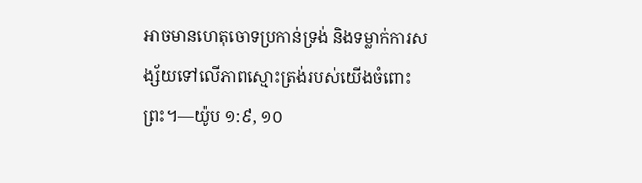អាចមានហេតុចោទប្រកាន់ទ្រង់ និងទម្លាក់ការសង្ស័យទៅលើភាពស្មោះត្រង់របស់យើងចំពោះព្រះ។—យ៉ូប ១:៩, ១០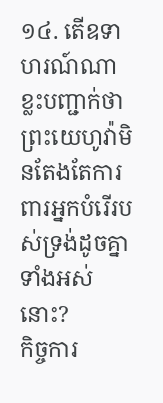១៤. តើឧទាហរណ៍ណាខ្លះបញ្ជាក់ថាព្រះយេហូវ៉ាមិនតែងតែការពារអ្នកបំរើរបស់ទ្រង់ដូចគ្នាទាំងអស់នោះ?
កិច្ចការ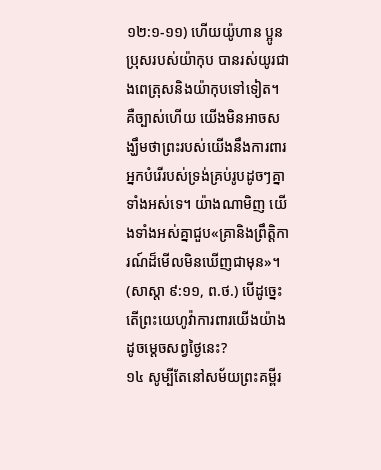១២:១-១១) ហើយយ៉ូហាន ប្អូនប្រុសរបស់យ៉ាកុប បានរស់យូរជាងពេត្រុសនិងយ៉ាកុបទៅទៀត។ គឺច្បាស់ហើយ យើងមិនអាចសង្ឃឹមថាព្រះរបស់យើងនឹងការពារអ្នកបំរើរបស់ទ្រង់គ្រប់រូបដូចៗគ្នាទាំងអស់ទេ។ យ៉ាងណាមិញ យើងទាំងអស់គ្នាជួប«គ្រានិងព្រឹត្ដិការណ៍ដ៏មើលមិនឃើញជាមុន»។ (សាស្តា ៩:១១, ព.ថ.) បើដូច្នេះ តើព្រះយេហូវ៉ាការពារយើងយ៉ាងដូចម្ដេចសព្វថ្ងៃនេះ?
១៤ សូម្បីតែនៅសម័យព្រះគម្ពីរ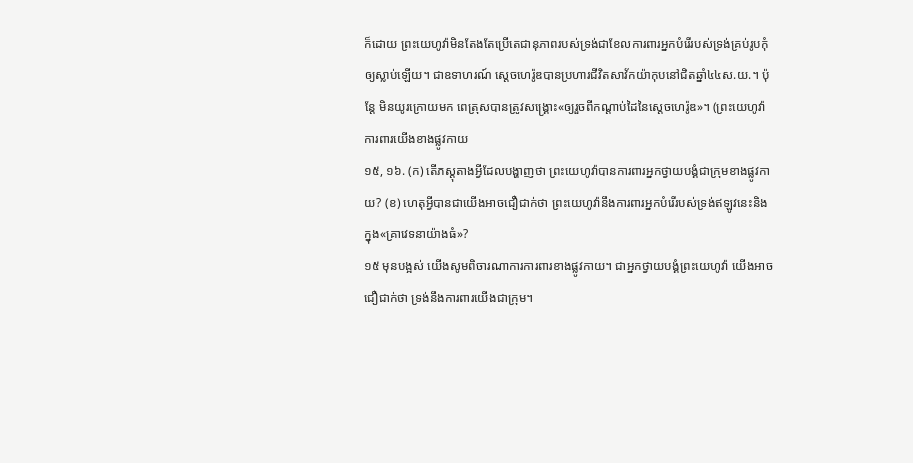ក៏ដោយ ព្រះយេហូវ៉ាមិនតែងតែប្រើតេជានុភាពរបស់ទ្រង់ជាខែលការពារអ្នកបំរើរបស់ទ្រង់គ្រប់រូបកុំឲ្យស្លាប់ឡើយ។ ជាឧទាហរណ៍ ស្ដេចហេរ៉ូឌបានប្រហារជីវិតសាវ័កយ៉ាកុបនៅជិតឆ្នាំ៤៤ស.យ.។ ប៉ុន្ដែ មិនយូរក្រោយមក ពេត្រុសបានត្រូវសង្គ្រោះ«ឲ្យរួចពីកណ្ដាប់ដៃនៃស្ដេចហេរ៉ូឌ»។ (ព្រះយេហូវ៉ាការពារយើងខាងផ្លូវកាយ
១៥, ១៦. (ក) តើភស្ដុតាងអ្វីដែលបង្ហាញថា ព្រះយេហូវ៉ាបានការពារអ្នកថ្វាយបង្គំជាក្រុមខាងផ្លូវកាយ? (ខ) ហេតុអ្វីបានជាយើងអាចជឿជាក់ថា ព្រះយេហូវ៉ានឹងការពារអ្នកបំរើរបស់ទ្រង់ឥឡូវនេះនិងក្នុង«គ្រាវេទនាយ៉ាងធំ»?
១៥ មុនបង្អស់ យើងសូមពិចារណាការការពារខាងផ្លូវកាយ។ ជាអ្នកថ្វាយបង្គំព្រះយេហូវ៉ា យើងអាចជឿជាក់ថា ទ្រង់នឹងការពារយើងជាក្រុម។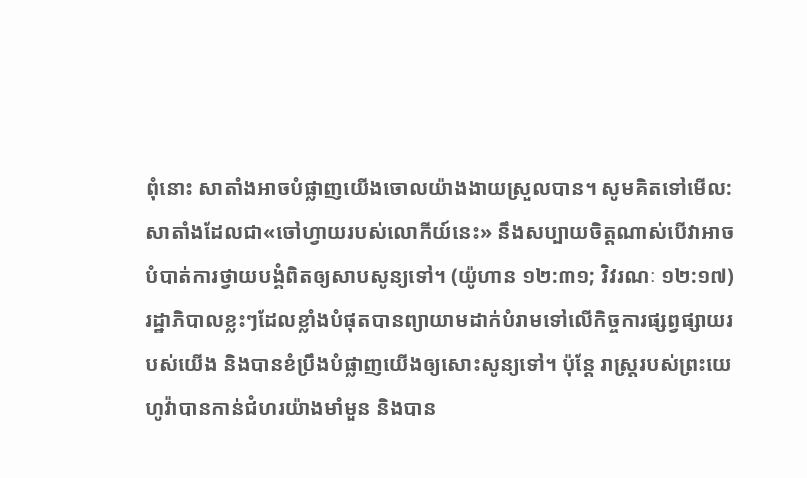ពុំនោះ សាតាំងអាចបំផ្លាញយើងចោលយ៉ាងងាយស្រួលបាន។ សូមគិតទៅមើល: សាតាំងដែលជា«ចៅហ្វាយរបស់លោកីយ៍នេះ» នឹងសប្បាយចិត្ដណាស់បើវាអាចបំបាត់ការថ្វាយបង្គំពិតឲ្យសាបសូន្យទៅ។ (យ៉ូហាន ១២:៣១; វិវរណៈ ១២:១៧) រដ្ឋាភិបាលខ្លះៗដែលខ្លាំងបំផុតបានព្យាយាមដាក់បំរាមទៅលើកិច្ចការផ្សព្វផ្សាយរបស់យើង និងបានខំប្រឹងបំផ្លាញយើងឲ្យសោះសូន្យទៅ។ ប៉ុន្ដែ រាស្ដ្ររបស់ព្រះយេហូវ៉ាបានកាន់ជំហរយ៉ាងមាំមួន និងបាន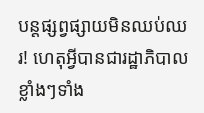បន្ដផ្សព្វផ្សាយមិនឈប់ឈរ! ហេតុអ្វីបានជារដ្ឋាភិបាលខ្លាំងៗទាំង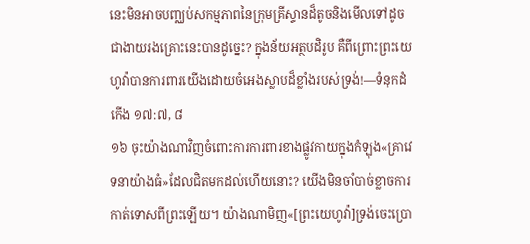នេះមិនអាចបញ្ឈប់សកម្មភាពនៃក្រុមគ្រីស្ទានដ៏តូចនិងមើលទៅដូចជាងាយរងគ្រោះនេះបានដូច្នេះ? ក្នុងន័យអត្ថបដិរូប គឺពីព្រោះព្រះយេហូវ៉ាបានការពារយើងដោយចំអេងស្លាបដ៏ខ្លាំងរបស់ទ្រង់!—ទំនុកដំកើង ១៧:៧, ៨
១៦ ចុះយ៉ាងណាវិញចំពោះការការពារខាងផ្លូវកាយក្នុងកំឡុង«គ្រាវេទនាយ៉ាងធំ»ដែលជិតមកដល់ហើយនោះ? យើងមិនចាំបាច់ខ្លាចការកាត់ទោសពីព្រះឡើយ។ យ៉ាងណាមិញ«[ព្រះយេហូវ៉ា]ទ្រង់ចេះប្រោ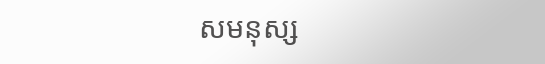សមនុស្ស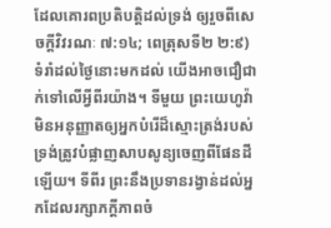ដែលគោរពប្រតិបត្ដិដល់ទ្រង់ ឲ្យរួចពីសេចក្ដីវិវរណៈ ៧:១៤; ពេត្រុសទី២ ២:៩) ទំរាំដល់ថ្ងៃនោះមកដល់ យើងអាចជឿជាក់ទៅលើអ្វីពីរយ៉ាង។ ទីមួយ ព្រះយេហូវ៉ាមិនអនុញ្ញាតឲ្យអ្នកបំរើដ៏ស្មោះត្រង់របស់ទ្រង់ត្រូវបំផ្លាញសាបសូន្យចេញពីផែនដីឡើយ។ ទីពីរ ព្រះនឹងប្រទានរង្វាន់ដល់អ្នកដែលរក្សាភក្ដីភាពចំ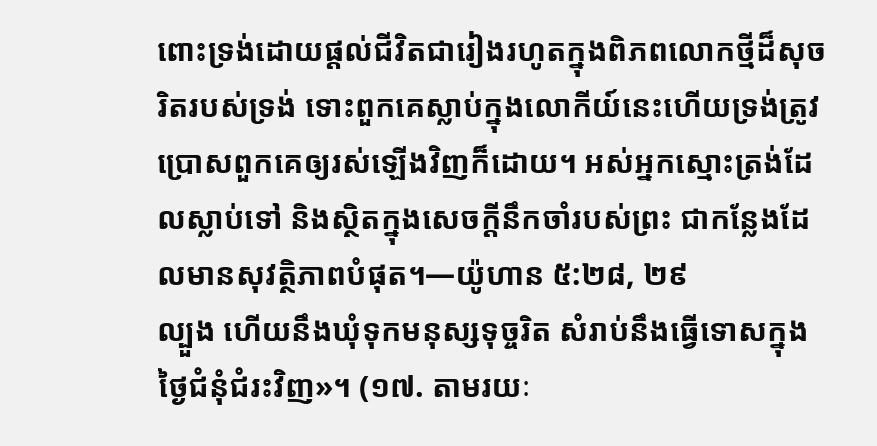ពោះទ្រង់ដោយផ្ដល់ជីវិតជារៀងរហូតក្នុងពិភពលោកថ្មីដ៏សុចរិតរបស់ទ្រង់ ទោះពួកគេស្លាប់ក្នុងលោកីយ៍នេះហើយទ្រង់ត្រូវប្រោសពួកគេឲ្យរស់ឡើងវិញក៏ដោយ។ អស់អ្នកស្មោះត្រង់ដែលស្លាប់ទៅ និងស្ថិតក្នុងសេចក្ដីនឹកចាំរបស់ព្រះ ជាកន្លែងដែលមានសុវត្ថិភាពបំផុត។—យ៉ូហាន ៥:២៨, ២៩
ល្បួង ហើយនឹងឃុំទុកមនុស្សទុច្ចរិត សំរាប់នឹងធ្វើទោសក្នុងថ្ងៃជំនុំជំរះវិញ»។ (១៧. តាមរយៈ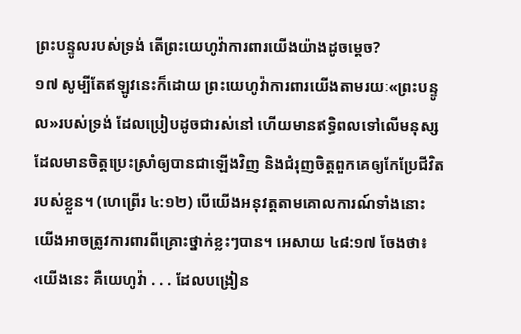ព្រះបន្ទូលរបស់ទ្រង់ តើព្រះយេហូវ៉ាការពារយើងយ៉ាងដូចម្ដេច?
១៧ សូម្បីតែឥឡូវនេះក៏ដោយ ព្រះយេហូវ៉ាការពារយើងតាមរយៈ«ព្រះបន្ទូល»របស់ទ្រង់ ដែលប្រៀបដូចជារស់នៅ ហើយមានឥទ្ធិពលទៅលើមនុស្សដែលមានចិត្ដប្រេះស្រាំឲ្យបានជាឡើងវិញ និងជំរុញចិត្ដពួកគេឲ្យកែប្រែជីវិតរបស់ខ្លួន។ (ហេព្រើរ ៤:១២) បើយើងអនុវត្ដតាមគោលការណ៍ទាំងនោះ យើងអាចត្រូវការពារពីគ្រោះថ្នាក់ខ្លះៗបាន។ អេសាយ ៤៨:១៧ ចែងថា៖ ‹យើងនេះ គឺយេហូវ៉ា . . . ដែលបង្រៀន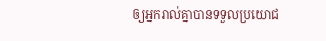ឲ្យអ្នករាល់គ្នាបានទទួលប្រយោជ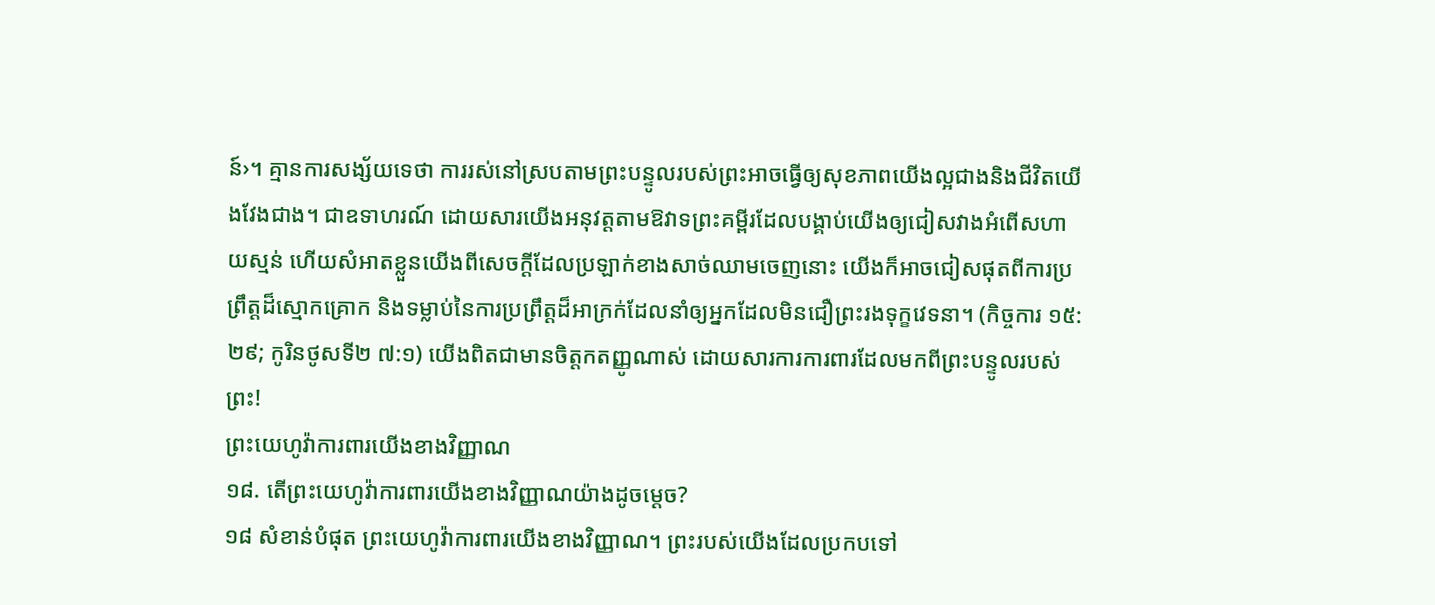ន៍›។ គ្មានការសង្ស័យទេថា ការរស់នៅស្របតាមព្រះបន្ទូលរបស់ព្រះអាចធ្វើឲ្យសុខភាពយើងល្អជាងនិងជីវិតយើងវែងជាង។ ជាឧទាហរណ៍ ដោយសារយើងអនុវត្ដតាមឱវាទព្រះគម្ពីរដែលបង្គាប់យើងឲ្យជៀសវាងអំពើសហាយស្មន់ ហើយសំអាតខ្លួនយើងពីសេចក្ដីដែលប្រឡាក់ខាងសាច់ឈាមចេញនោះ យើងក៏អាចជៀសផុតពីការប្រព្រឹត្ដដ៏ស្មោកគ្រោក និងទម្លាប់នៃការប្រព្រឹត្ដដ៏អាក្រក់ដែលនាំឲ្យអ្នកដែលមិនជឿព្រះរងទុក្ខវេទនា។ (កិច្ចការ ១៥:២៩; កូរិនថូសទី២ ៧:១) យើងពិតជាមានចិត្ដកតញ្ញូណាស់ ដោយសារការការពារដែលមកពីព្រះបន្ទូលរបស់ព្រះ!
ព្រះយេហូវ៉ាការពារយើងខាងវិញ្ញាណ
១៨. តើព្រះយេហូវ៉ាការពារយើងខាងវិញ្ញាណយ៉ាងដូចម្ដេច?
១៨ សំខាន់បំផុត ព្រះយេហូវ៉ាការពារយើងខាងវិញ្ញាណ។ ព្រះរបស់យើងដែលប្រកបទៅ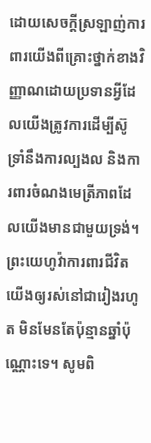ដោយសេចក្ដីស្រឡាញ់ការពារយើងពីគ្រោះថ្នាក់ខាងវិញ្ញាណដោយប្រទានអ្វីដែលយើងត្រូវការដើម្បីស៊ូទ្រាំនឹងការល្បងល និងការពារចំណងមេត្រីភាពដែលយើងមានជាមួយទ្រង់។ ព្រះយេហូវ៉ាការពារជីវិតយើងឲ្យរស់នៅជារៀងរហូត មិនមែនតែប៉ុន្មានឆ្នាំប៉ុណ្ណោះទេ។ សូមពិ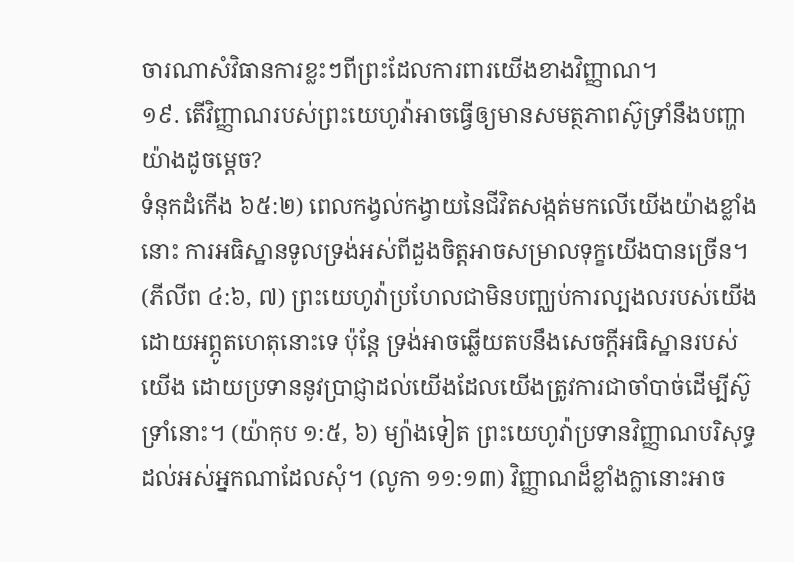ចារណាសំវិធានការខ្លះៗពីព្រះដែលការពារយើងខាងវិញ្ញាណ។
១៩. តើវិញ្ញាណរបស់ព្រះយេហូវ៉ាអាចធ្វើឲ្យមានសមត្ថភាពស៊ូទ្រាំនឹងបញ្ហាយ៉ាងដូចម្ដេច?
ទំនុកដំកើង ៦៥:២) ពេលកង្វល់កង្វាយនៃជីវិតសង្កត់មកលើយើងយ៉ាងខ្លាំងនោះ ការអធិស្ឋានទូលទ្រង់អស់ពីដួងចិត្ដអាចសម្រាលទុក្ខយើងបានច្រើន។ (ភីលីព ៤:៦, ៧) ព្រះយេហូវ៉ាប្រហែលជាមិនបញ្ឈប់ការល្បងលរបស់យើងដោយអព្ភូតហេតុនោះទេ ប៉ុន្ដែ ទ្រង់អាចឆ្លើយតបនឹងសេចក្ដីអធិស្ឋានរបស់យើង ដោយប្រទាននូវប្រាជ្ញាដល់យើងដែលយើងត្រូវការជាចាំបាច់ដើម្បីស៊ូទ្រាំនោះ។ (យ៉ាកុប ១:៥, ៦) ម្យ៉ាងទៀត ព្រះយេហូវ៉ាប្រទានវិញ្ញាណបរិសុទ្ធដល់អស់អ្នកណាដែលសុំ។ (លូកា ១១:១៣) វិញ្ញាណដ៏ខ្លាំងក្លានោះអាច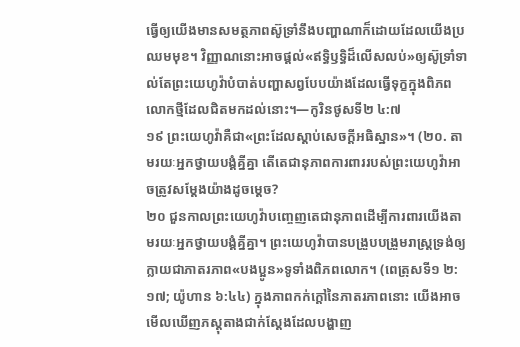ធ្វើឲ្យយើងមានសមត្ថភាពស៊ូទ្រាំនឹងបញ្ហាណាក៏ដោយដែលយើងប្រឈមមុខ។ វិញ្ញាណនោះអាចផ្ដល់«ឥទ្ធិឫទ្ធិដ៏លើសលប់»ឲ្យស៊ូទ្រាំទាល់តែព្រះយេហូវ៉ាបំបាត់បញ្ហាសព្វបែបយ៉ាងដែលធ្វើទុក្ខក្នុងពិភពលោកថ្មីដែលជិតមកដល់នោះ។—កូរិនថូសទី២ ៤:៧
១៩ ព្រះយេហូវ៉ាគឺជា«ព្រះដែលស្តាប់សេចក្ដីអធិស្ឋាន»។ (២០. តាមរយៈអ្នកថ្វាយបង្គំគ្នីគ្នា តើតេជានុភាពការពាររបស់ព្រះយេហូវ៉ាអាចត្រូវសម្ដែងយ៉ាងដូចម្ដេច?
២០ ជួនកាលព្រះយេហូវ៉ាបញ្ចេញតេជានុភាពដើម្បីការពារយើងតាមរយៈអ្នកថ្វាយបង្គំគ្នីគ្នា។ ព្រះយេហូវ៉ាបានបង្រួបបង្រួមរាស្ដ្រទ្រង់ឲ្យក្លាយជាភាតរភាព«បងប្អូន»ទូទាំងពិភពលោក។ (ពេត្រុសទី១ ២:១៧; យ៉ូហាន ៦:៤៤) ក្នុងភាពកក់ក្ដៅនៃភាតរភាពនោះ យើងអាចមើលឃើញភស្ដុតាងជាក់ស្ដែងដែលបង្ហាញ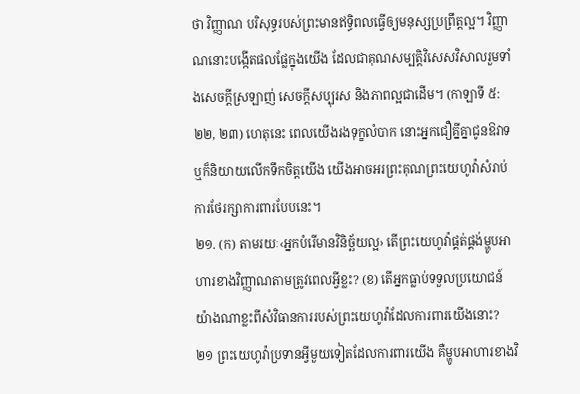ថា វិញ្ញាណ បរិសុទ្ធរបស់ព្រះមានឥទ្ធិពលធ្វើឲ្យមនុស្សប្រព្រឹត្ដល្អ។ វិញ្ញាណនោះបង្កើតផលផ្លែក្នុងយើង ដែលជាគុណសម្បត្ដិវិសេសវិសាលរួមទាំងសេចក្ដីស្រឡាញ់ សេចក្ដីសប្បុរស និងភាពល្អជាដើម។ (កាឡាទី ៥:២២, ២៣) ហេតុនេះ ពេលយើងរងទុក្ខលំបាក នោះអ្នកជឿគ្នីគ្នាជូនឱវាទឬក៏និយាយលើកទឹកចិត្ដយើង យើងអាចអរព្រះគុណព្រះយេហូវ៉ាសំរាប់ការថែរក្សាការពារបែបនេះ។
២១. (ក) តាមរយៈ‹អ្នកបំរើមានវិនិច្ឆ័យល្អ› តើព្រះយេហូវ៉ាផ្គត់ផ្គង់ម្ហូបអាហារខាងវិញ្ញាណតាមត្រូវពេលអ្វីខ្លះ? (ខ) តើអ្នកធ្លាប់ទទួលប្រយោជន៍យ៉ាងណាខ្លះពីសំវិធានការរបស់ព្រះយេហូវ៉ាដែលការពារយើងនោះ?
២១ ព្រះយេហូវ៉ាប្រទានអ្វីមួយទៀតដែលការពារយើង គឺម្ហូបអាហារខាងវិ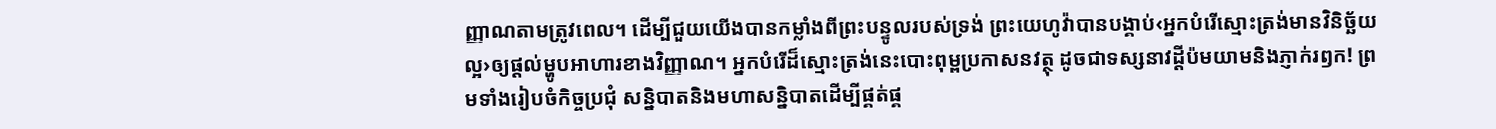ញ្ញាណតាមត្រូវពេល។ ដើម្បីជួយយើងបានកម្លាំងពីព្រះបន្ទូលរបស់ទ្រង់ ព្រះយេហូវ៉ាបានបង្គាប់‹អ្នកបំរើស្មោះត្រង់មានវិនិច្ឆ័យល្អ›ឲ្យផ្ដល់ម្ហូបអាហារខាងវិញ្ញាណ។ អ្នកបំរើដ៏ស្មោះត្រង់នេះបោះពុម្ពប្រកាសនវត្ថុ ដូចជាទស្សនាវដ្ដីប៉មយាមនិងភ្ញាក់រឭក! ព្រមទាំងរៀបចំកិច្ចប្រជុំ សន្និបាតនិងមហាសន្និបាតដើម្បីផ្គត់ផ្គ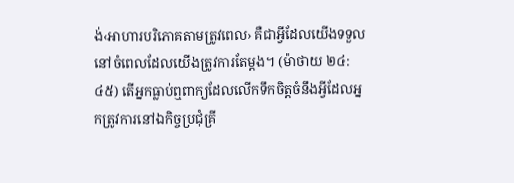ង់‹អាហារបរិភោគតាមត្រូវពេល› គឺជាអ្វីដែលយើងទទួលនៅចំពេលដែលយើងត្រូវការតែម្ដង។ (ម៉ាថាយ ២៤:៤៥) តើអ្នកធ្លាប់ឮពាក្យដែលលើកទឹកចិត្ដចំនឹងអ្វីដែលអ្នកត្រូវការនៅឯកិច្ចប្រជុំគ្រី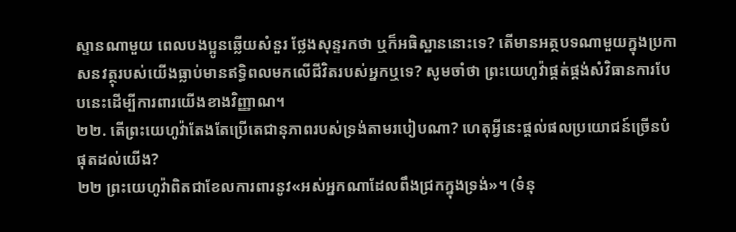ស្ទានណាមួយ ពេលបងប្អូនឆ្លើយសំនួរ ថ្លែងសុន្ទរកថា ឬក៏អធិស្ឋាននោះទេ? តើមានអត្ថបទណាមួយក្នុងប្រកាសនវត្ថុរបស់យើងធ្លាប់មានឥទ្ធិពលមកលើជីវិតរបស់អ្នកឬទេ? សូមចាំថា ព្រះយេហូវ៉ាផ្គត់ផ្គង់សំវិធានការបែបនេះដើម្បីការពារយើងខាងវិញ្ញាណ។
២២. តើព្រះយេហូវ៉ាតែងតែប្រើតេជានុភាពរបស់ទ្រង់តាមរបៀបណា? ហេតុអ្វីនេះផ្ដល់ផលប្រយោជន៍ច្រើនបំផុតដល់យើង?
២២ ព្រះយេហូវ៉ាពិតជាខែលការពារនូវ«អស់អ្នកណាដែលពឹងជ្រកក្នុងទ្រង់»។ (ទំនុ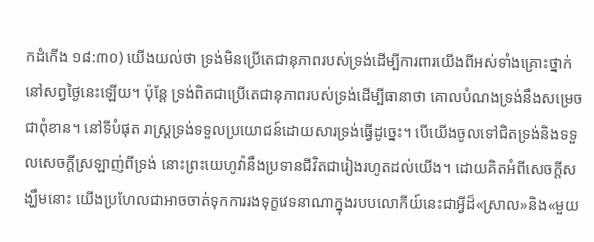កដំកើង ១៨:៣០) យើងយល់ថា ទ្រង់មិនប្រើតេជានុភាពរបស់ទ្រង់ដើម្បីការពារយើងពីអស់ទាំងគ្រោះថ្នាក់នៅសព្វថ្ងៃនេះឡើយ។ ប៉ុន្ដែ ទ្រង់ពិតជាប្រើតេជានុភាពរបស់ទ្រង់ដើម្បីធានាថា គោលបំណងទ្រង់នឹងសម្រេចជាពុំខាន។ នៅទីបំផុត រាស្ដ្រទ្រង់ទទួលប្រយោជន៍ដោយសារទ្រង់ធ្វើដូច្នេះ។ បើយើងចូលទៅជិតទ្រង់និងទទួលសេចក្ដីស្រឡាញ់ពីទ្រង់ នោះព្រះយេហូវ៉ានឹងប្រទានជីវិតជារៀងរហូតដល់យើង។ ដោយគិតអំពីសេចក្ដីសង្ឃឹមនោះ យើងប្រហែលជាអាចចាត់ទុកការរងទុក្ខវេទនាណាក្នុងរបបលោកីយ៍នេះជាអ្វីដ៏«ស្រាល»និង«មួយ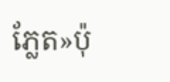ភ្លែត»ប៉ុ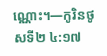ណ្ណោះ។—កូរិនថូសទី២ ៤:១៧